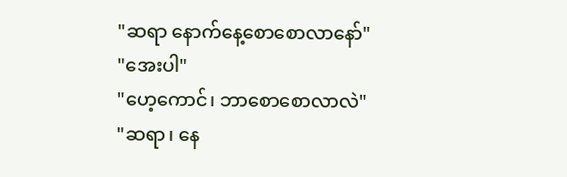"ဆရာ နောက်နေ့စောစောလာနော်"
"အေးပါ"
"ဟေ့ကောင်၊ ဘာစောစောလာလဲ"
"ဆရာ၊ နေ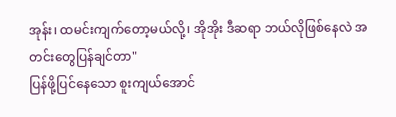အုန်း၊ ထမင်းကျက်တော့မယ်လို့၊ အိုအိုး ဒီဆရာ ဘယ်လိုဖြစ်နေလဲ အတင်းတွေပြန်ချင်တာ"
ပြန်ဖို့ပြင်နေသော စူးကျယ်အောင်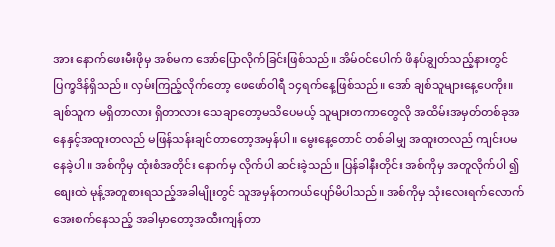အား နောက်ဖေးမီးဖိုမှ အစ်မက အော်ပြောလိုက်ခြင်းဖြစ်သည်။ အိမ်ဝင်ပေါက် ဖိနပ်ချွတ်သည့်နားတွင် ပြက္ခဒိန်ရှိသည်။ လှမ်းကြည့်လိုက်တော့ ဖေဖော်ဝါရီ ၁၄ရက်နေ့ဖြစ်သည်။ အော် ချစ်သူများနေ့ပေကိုး။ချစ်သူက မရှိတာလား ရှိတာလား သေချာတော့မသိပေမယ့် သူများတကာတွေလို အထိမ်းအမှတ်တစ်ခုအနေနှင့်အထူးတလည် မဖြန်သန်းချင်တာတော့အမှန်ပါ။ မွေးနေ့တောင် တစ်ခါမျှ အထူးတလည် ကျင်းပမနေခဲ့ပါ။ အစ်ကိုမှ ထုံးစံအတိုင်း နောက်မှ လိုက်ပါ ဆင်းခဲ့သည်။ ပြန်ခါနီးတိုင်း အစ်ကိုမှ အတူလိုက်ပါ ၍ စျေးထဲ မုန့်အတူစားရသည့်အခါမျိုးတွင် သူအမှန်တကယ်ပျော်မိပါသည်။ အစ်ကိုမှ သုံးလေးရက်လောက် အေးစက်နေသည့် အခါမှာတော့အထီးကျန်တာ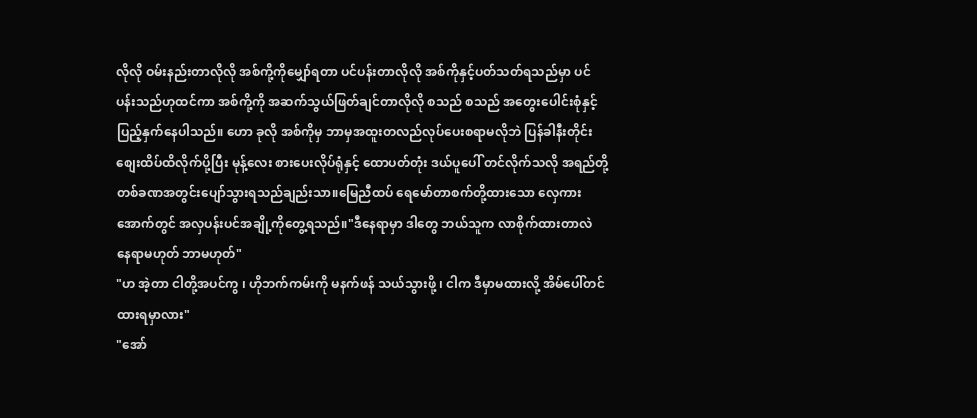လိုလို ဝမ်းနည်းတာလိုလို အစ်ကို့ကိုမျှော်ရတာ ပင်ပန်းတာလိုလို အစ်ကိုနှင့်ပတ်သတ်ရသည်မှာ ပင်ပန်းသည်ဟုထင်ကာ အစ်ကို့ကို အဆက်သွယ်ဖြတ်ချင်တာလိုလို စသည် စသည် အတွေးပေါင်းစုံနှင့်ပြည့်နှက်နေပါသည်။ ဟော ခုလို အစ်ကိုမှ ဘာမှအထူးတလည်လုပ်ပေးစရာမလိုဘဲ ပြန်ခါနီးတိုင်း စျေးထိပ်ထိလိုက်ပို့ပြီး မုန့်လေး စားပေးလိုပ်ရုံနှင့် ထောပတ်တုံး ဒယ်ပူပေါ် တင်လိုက်သလို အရည်တို့ တစ်ခဏအတွင်းပျော်သွားရသည်ချည်းသာ။မြေညီထပ် ရေမော်တာစက်တို့ထားသော လှေကားအောက်တွင် အလှပန်းပင်အချို့ကိုတွေ့ရသည်။"ဒီနေရာမှာ ဒါတွေ ဘယ်သူက လာစိုက်ထားတာလဲ နေရာမဟုတ် ဘာမဟုတ်"
"ဟ အဲ့တာ ငါတို့အပင်ကွ ၊ ဟိုဘက်ကမ်းကို မနက်ဖန် သယ်သွားဖို့ ၊ ငါက ဒီမှာမထားလို့ အိမ်ပေါ်တင်ထားရမှာလား"
"အော်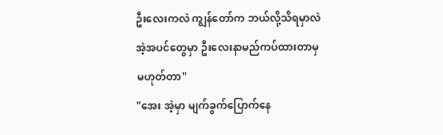ဦးလေးကလဲ ကျွန်တော်က ဘယ်လို့သိရမှာလဲ အဲ့အပင်တွေမှာ ဦးလေးနာမည်ကပ်ထားတာမှ မဟုတ်တာ"
"အေး အဲ့မှာ မျက်ခွက်ပြောက်နေ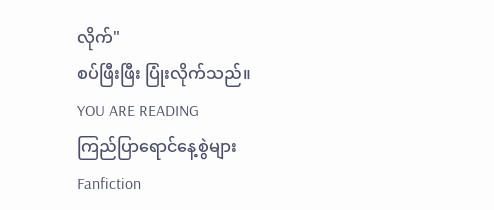လိုက်"
စပ်ဖြီးဖြီး ပြုံးလိုက်သည်။
YOU ARE READING
ကြည်ပြာရောင်နေ့စွဲများ
Fanfiction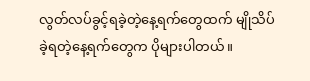လွတ်လပ်ခွင့်ရခဲ့တဲ့နေ့ရက်တွေထက် မျိုသိပ်ခဲ့ရတဲ့နေ့ရက်တွေက ပိုများပါတယ်။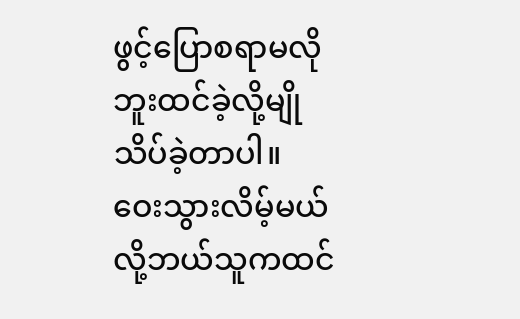ဖွင့်ပြောစရာမလိုဘူးထင်ခဲ့လို့မျိုသိပ်ခဲ့တာပါ။ ဝေးသွားလိမ့်မယ်လို့ဘယ်သူကထင်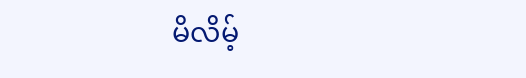မိလိမ့်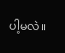ပါ့မလဲ။